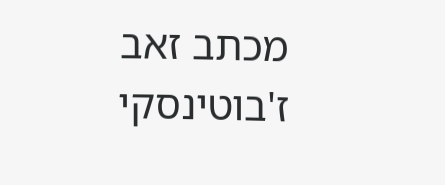מכתב זאב ז'בוטינסקי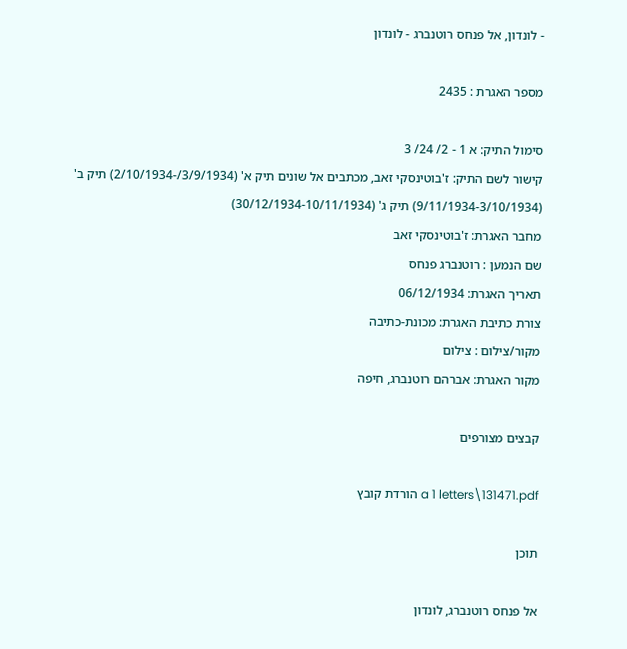- לונדון, אל פנחס רוטנברג - לונדון

מספר האגרת : 2435

סימול התיק: א 1 - 2/ 24/ 3
קישור לשם התיק: ז'בוטינסקי זאב, מכתבים אל שונים תיק א' (3/9/1934/-2/10/1934) תיק ב' (9/11/1934-3/10/1934) תיק ג' (30/12/1934-10/11/1934)
מחבר האגרת: ז'בוטינסקי זאב
שם הנמען : רוטנברג פנחס
תאריך האגרת: 06/12/1934
צורת כתיבת האגרת: מכונת-כתיבה
מקור/צילום : צילום
מקור האגרת: אברהם רוטנברג, חיפה

קבצים מצורפים

a 1 letters\131471.pdf הורדת קובץ

תוכן

אל פנחס רוטנברג, לונדון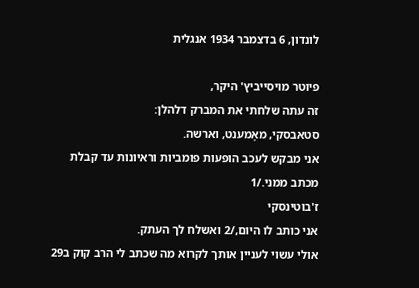לונדון, 6 בדצמבר 1934 אנגלית

פיוטר מויסייביץ' היקר,
זה עתה שלחתי את המברק דלהלן:
סטאבסקי, מאָמענט, וארשה.
אני מבקש לעכב הופעות פומביות וראיונות עד קבלת מכתב ממני./1
ז'בוטינסקי
אני כותב לו היום,/2 ואשלח לך העתק.
אולי עשוי לעניין אותך לקרוא מה שכתב לי הרב קוק ב29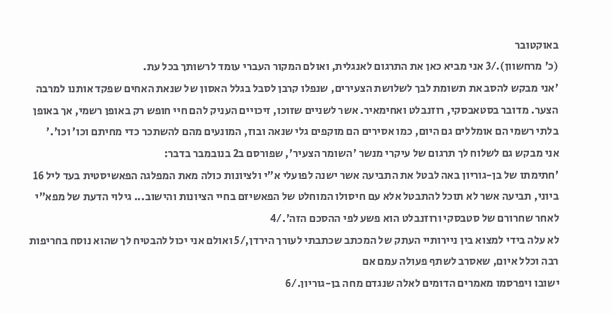באוקטובר
(כ' מרחשוון)./3 אני מביא כאן את התרגום לאנגלית, ואולם המקור העברי עומד לרשותך בכל עת.
'אני מבקש להסב את תשומת לבך לשלושת הצעירים, שנפלו קרבן לסבל בגלל האסון של שנאת האחים שפקד אותנו למרבה הצער. מדובר בסטאבסקי, רוזנבלט ואחימאיר. אשר לשניים שזוכו, זיכויים העניק להם חיי חופש רק באופן רשמי, אך באופן בלתי רשמי הם אומללים גם היום, כמו אסירים הם מוקפים גלי שנאה ובוז, המונעים מהם להשתכר כדי מחיתם וכו' וכו'.'
אני מבקש גם לשלוח לך תרגום של עיקרי מנשר 'השומר הצעיר', שפורסם ב2 בנובמבר בדבר:
'חתימתו של בן-גוריון באה לבטל את התביעה אשר ישנה לפועלי א"י ולציונות כולה מאת המפלגה הפאשיסטית בעד ליל 16 ביוני, תביעה אשר לא תוכל להתבטל אלא עם חיסולו המוחלט של הפאשיזם בחיי הציונות והישוב... גילוי הדעת של מפא"י לאחר שחרורם של סטבסקי ורוזנבלט הוא פשע לפי ההסכם הזה'./4
לא עלה בידי למצוא בין ניירותיי העתק של המכתב שכתבתי לעורך הירדן,/5 ואולם אני יכול להבטיח לך שהוא נוסח בחריפות רבה וכלל איום, שאסרב לשתף פעולה עמם אם
ישובו ויפרסמו מאמרים הדומים לאלה שנגדם מחה בן-גוריון./6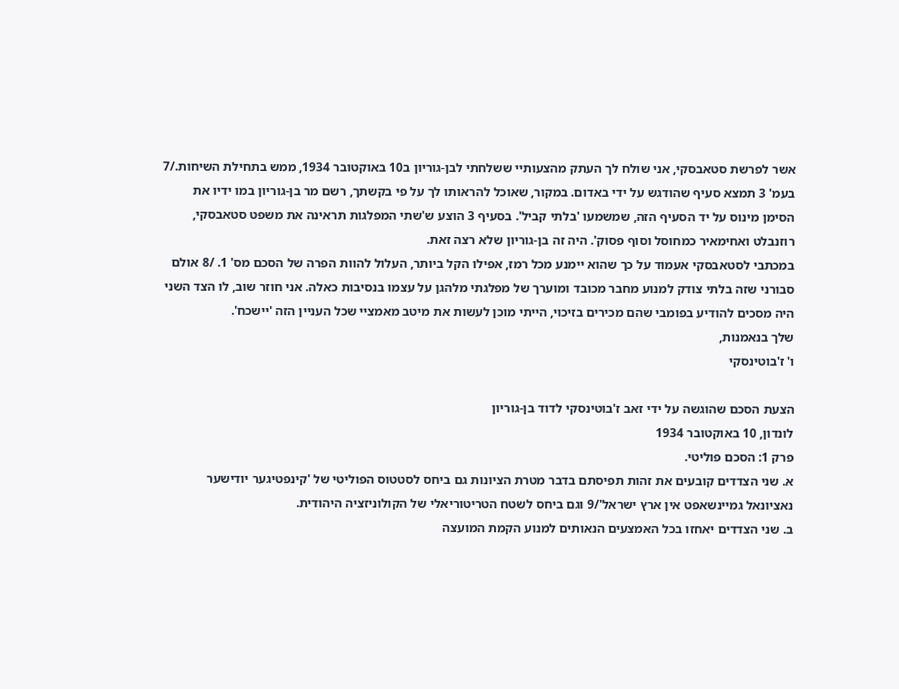אשר לפרשת סטאבסקי, אני שולח לך העתק מהצעותיי ששלחתי לבן-גוריון ב10 באוקטובר 1934, ממש בתחילת השיחות./7 בעמ' 3 תמצא סעיף שהודגש על ידי באדום. במקור, שאוכל להראותו לך על פי בקשתך, רשם מר בן-גוריון במו ידיו את הסימן מינוס על יד הסעיף הזה, שמשמעו 'בלתי קביל'. בסעיף 3 הוצע ש'שתי המפלגות תראינה את משפט סטאבסקי, רוזנבלט ואחימאיר כמחוסל וסוף פסוק'. היה זה בן-גוריון שלא רצה זאת.
במכתבי לסטאבסקי אעמוד על כך שהוא יימנע מכל רמז, אפילו הקל ביותר, העלול להוות הפרה של הסכם מס' 1. /8 אולם סבורני שזה בלתי צודק למנוע מחבר מכובד ומוערך של מפלגתי מלהגן על עצמו בנסיבות כאלה. אני חוזר שוב, לו הצד השני היה מסכים להודיע בפומבי שהם מכירים בזיכוי, הייתי מוכן לעשות את מיטב מאמציי שכל העניין הזה 'יישכח'.
שלך בנאמנות,
ו' ז'בוטינסקי

הצעת הסכם שהוגשה על ידי זאב ז'בוטינסקי לדוד בן-גוריון
לונדון, 10 באוקטובר 1934
פרק 1: הסכם פוליטי.
א. שני הצדדים קובעים את זהות תפיסתם בדבר מטרת הציונות גם ביחס לסטטוס הפוליטי של 'קינפטיגער יודישער נאציונאל גמיינשאפט אין ארץ ישראל'/9 וגם ביחס לשטח הטריטוריאלי של הקולוניזציה היהודית.
ב. שני הצדדים יאחזו בכל האמצעים הנאותים למנוע הקמת המועצה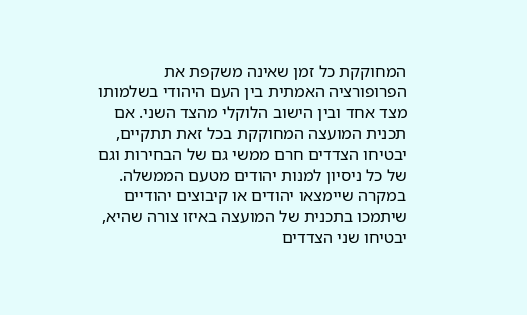המחוקקת כל זמן שאינה משקפת את הפרופורציה האמתית בין העם היהודי בשלמותו מצד אחד ובין הישוב הלוקלי מהצד השני. אם תכנית המועצה המחוקקת בכל זאת תתקיים, יבטיחו הצדדים חרם ממשי גם של הבחירות וגם של כל ניסיון למנות יהודים מטעם הממשלה. במקרה שיימצאו יהודים או קיבוצים יהודיים שיתמכו בתכנית של המועצה באיזו צורה שהיא, יבטיחו שני הצדדים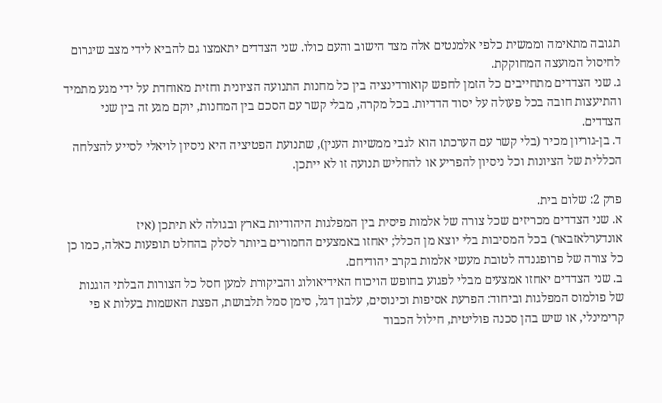תגובה מתאימה וממשית כלפי אלמנטים אלה מצד הישוב והעם כולו. שני הצדדים יתאמצו גם להביא לידי מצב שיגרום לחיסול המועצה המחוקקת.
ג. שני הצדדים מתחייבים כל הזמן לחפש קואורדינציה בין כל מחנות התנועה הציונית וחזית מאוחדת על ידי מגע מתמיד והתיעצות חובה בכל פעולה על יסוד הדדיות. בכל מקרה, מבלי קשר עם הסכם בין המחנות, יוקם מגע זה בין שני הצדדים.
ד. בן-גוריון מכיר (בלי קשר עם הערכתו הוא לגבי ממשיות הענין), שתנועת הפטיציה היא ניסיון לויאלי לסייע להצלחה הכללית של הציונות וכל ניסיון להפריע או להחליש תנועה זו לא ייתכן.

פרק 2: שלום בית.
א. שני הצדדים מכריזים שכל צורה של אלמות פיסית בין המפלגות היהודיות בארץ ובגולה לא תיתכן (איז אונדערלאזבאר) בכל המסיבות בלי יוצא מן הכלל; יאחזו באמצעים החמורים ביותר לסלק בהחלט תופעות כאלה, כמו כן כל צורה של פרופגנדה לטובת מעשי אלמות בקרב יהודיחם.
ב. שני הצדדים יאחזו אמצעים מבלי לפגוע בחופש הויכוח האידיאולוג והביקורת למען חסל כל הצורות הבלתי הוגנות של פולמוס המפלגות וביחוד: הפרעת אסיפות וכינוסים, עלבון דגל, סימן סמל תלבושת, הפצת האשמות בעלות א פי קרימינלי, או שיש בהן סכנה פוליטית, חילול הכבוד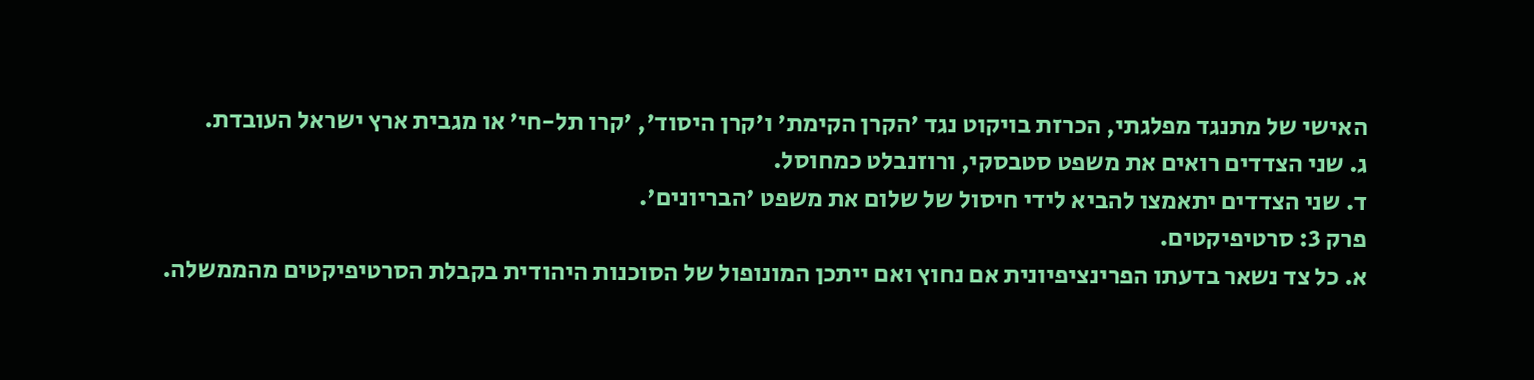האישי של מתנגד מפלגתי, הכרזת בויקוט נגד 'הקרן הקימת' ו'קרן היסוד', 'קרו תל-חי' או מגבית ארץ ישראל העובדת.
ג. שני הצדדים רואים את משפט סטבסקי, ורוזנבלט כמחוסל.
ד. שני הצדדים יתאמצו להביא לידי חיסול של שלום את משפט 'הבריונים'.
פרק 3: סרטיפיקטים.
א. כל צד נשאר בדעתו הפרינציפיונית אם נחוץ ואם ייתכן המונופול של הסוכנות היהודית בקבלת הסרטיפיקטים מהממשלה.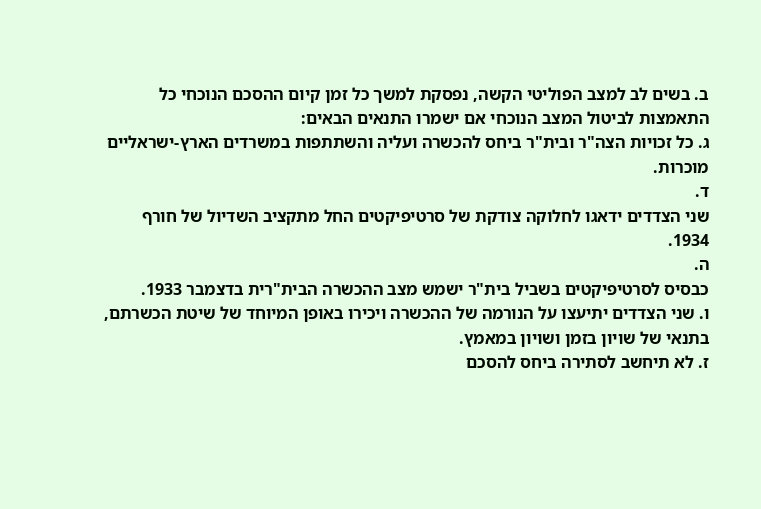ב. בשים לב למצב הפוליטי הקשה, נפסקת למשך כל זמן קיום ההסכם הנוכחי כל התאמצות לביטול המצב הנוכחי אם ישמרו התנאים הבאים:
ג. כל זכויות הצה"ר ובית"ר ביחס להכשרה ועליה והשתתפות במשרדים הארץ-ישראליים מוכרות.
ד.
שני הצדדים ידאגו לחלוקה צודקת של סרטיפיקטים החל מתקציב השדיול של חורף 1934.
ה.
כבסיס לסרטיפיקטים בשביל בית"ר ישמש מצב ההכשרה הבית"רית בדצמבר 1933.
ו. שני הצדדים יתיעצו על הנורמה של ההכשרה ויכירו באופן המיוחד של שיטת הכשרתם, בתנאי של שויון בזמן ושויון במאמץ.
ז. לא תיחשב לסתירה ביחס להסכם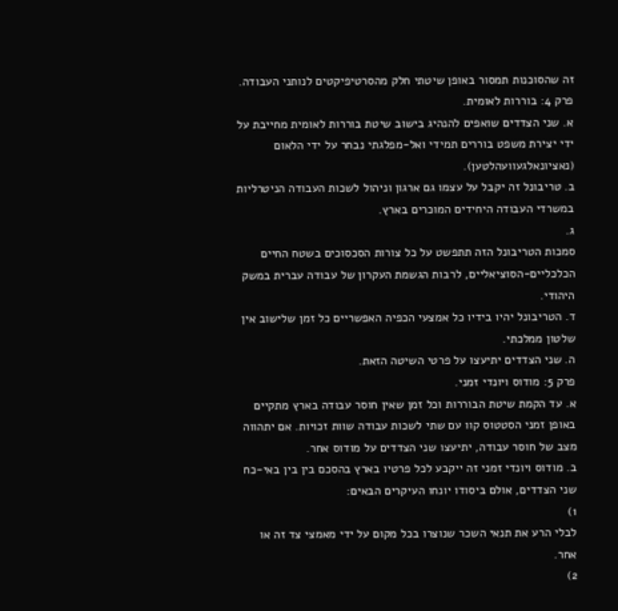זה שהסוכנות תמסור באופן שיטתי חלק מהסרטיפיקטים לנותני העבודה.
פרק 4: בוררות לאומית.
א. שני הצדדים שואפים להנהיג בישוב שיטת בוררות לאומית מחייבת על ידי יצירת משפט בוררים תמידי ואל-מפלגתי נבחר על ידי הלאום (נאציונאלגעוועהלטען).
ב. טריבונל זה יקבל על עצמו גם ארגון וניהול לשכות העבודה הניטרליות במשרדי העבודה היחידים המוכרים בארץ.
ג.
סמכות הטריבונל הזה תתפשט על כל צורות הסכסוכים בשטח החיים הכלכליים-הסוציאליים, לרבות הגשמת העקרון של עבודה עברית במשק היהודי.
ד. הטריבונל יהיו בידיו כל אמצעי הכפיה האפשריים כל זמן שלישוב אין שלטון ממלכתי.
ה. שני הצדדים יתיעצו על פרטי השיטה הזאת.
פרק 5: מודוס ויונדי זמני.
א. עד הקמת שיטת הבוררות וכל זמן שאין חוסר עבודה בארץ מתקיים באופן זמני הסטטוס קוו עם שתי לשכות עבודה שוות זכויות. אם יתהווה מצב של חוסר עבודה, יתיעצו שני הצדדים על מודוס אחר.
ב. מודוס ויונדי זמני זה ייקבע לכל פרטיו בארץ בהסכם בין בין באי-כח שני הצדדים, אולם ביסודו יונחו העיקרים הבאים:
1)
לבלי הרע את תנאי השכר שנוצרו בכל מקום על ידי מאמצי צד זה או אחר.
2)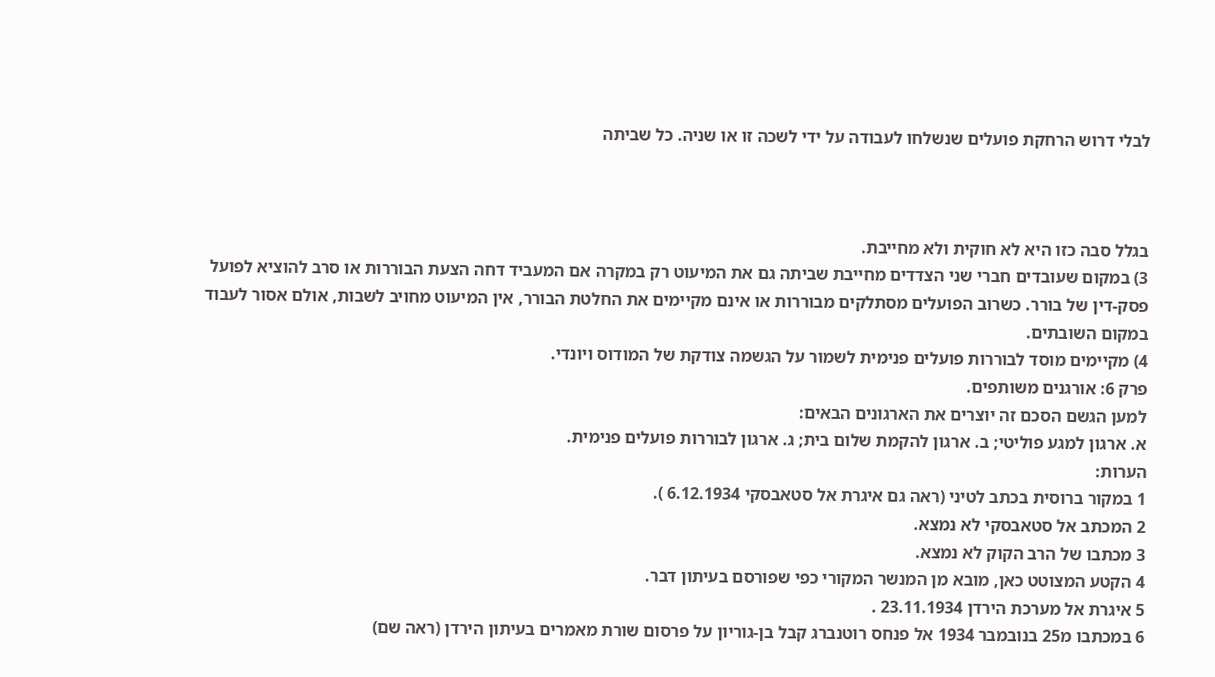לבלי דרוש הרחקת פועלים שנשלחו לעבודה על ידי לשכה זו או שניה. כל שביתה



בגלל סבה כזו היא לא חוקית ולא מחייבת.
3) במקום שעובדים חברי שני הצדדים מחייבת שביתה גם את המיעוט רק במקרה אם המעביד דחה הצעת הבוררות או סרב להוציא לפועל פסק-דין של בורר. כשרוב הפועלים מסתלקים מבוררות או אינם מקיימים את החלטת הבורר, אין המיעוט מחויב לשבות, אולם אסור לעבוד במקום השובתים.
4) מקיימים מוסד לבוררות פועלים פנימית לשמור על הגשמה צודקת של המודוס ויונדי.
פרק 6: אורגנים משותפים.
למען הגשם הסכם זה יוצרים את הארגונים הבאים:
א. ארגון למגע פוליטי; ב. ארגון להקמת שלום בית; ג. ארגון לבוררות פועלים פנימית.
הערות:
1 במקור ברוסית בכתב לטיני (ראה גם איגרת אל סטאבסקי 6.12.1934 ).
2 המכתב אל סטאבסקי לא נמצא.
3 מכתבו של הרב הקוק לא נמצא.
4 הקטע המצוטט כאן, מובא מן המנשר המקורי כפי שפורסם בעיתון דבר.
5 איגרת אל מערכת הירדן 23.11.1934 .
6 במכתבו מ25 בנובמבר 1934 אל פנחס רוטנברג קבל בן-גוריון על פרסום שורת מאמרים בעיתון הירדן (ראה שם)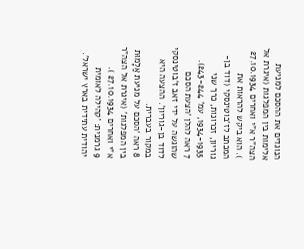הנוגדים את ההסכם למניעת אלימות בין המפלגות (איגרת אל הצה"ר א"י ואחרים 27.10.1934 ). הוא ביקש להראות את המכתב לז'בוטינסקי (דוד בן-גוריון, זכרונות, כרך שני 1934-1935, עמ' 243-244).
7 ראה להלן 'הצעת הסכם שהוגשה על ידי זאב ז'בוטינסקי לדוד בן-גוריון'. ההצעה היא במקור בעברית.
8 ראה 'הסכם על מניעת אַלָמוּת בין המפלגות' (איגרת אל הצה"ר א"י ואחרים 27.10.1934 ).
9 גרמנית: 'קהילה לאומית יהודית עתידית בארץ ישראל'.